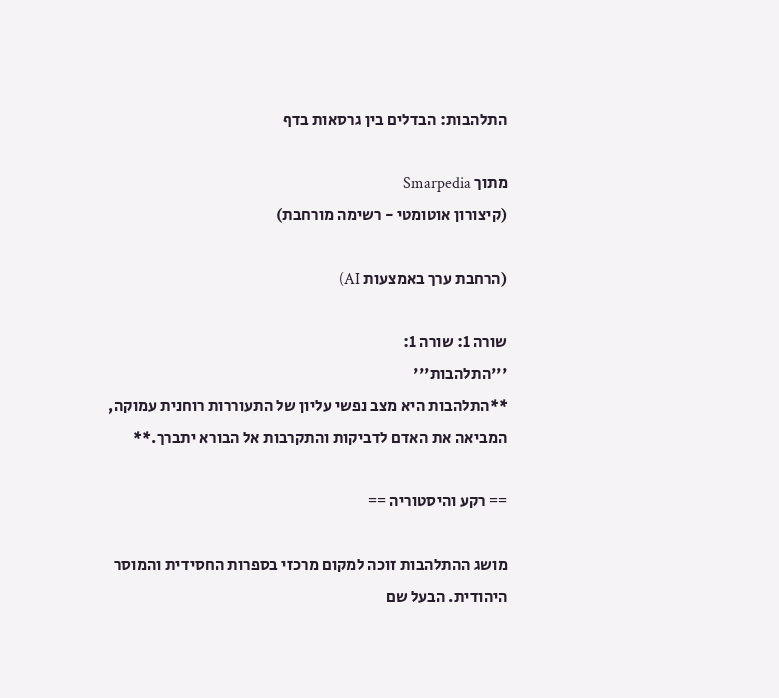התלהבות: הבדלים בין גרסאות בדף

מתוך Smarpedia
(קיצורון אוטומטי - רשימה מורחבת)

(הרחבת ערך באמצעות AI)

שורה 1: שורה 1:
'''התלהבות'''
**התלהבות היא מצב נפשי עליון של התעוררות רוחנית עמוקה, המביאה את האדם לדביקות והתקרבות אל הבורא יתברך.**

== רקע והיסטוריה ==

מושג ההתלהבות זוכה למקום מרכזי בספרות החסידית והמוסר היהודית. הבעל שם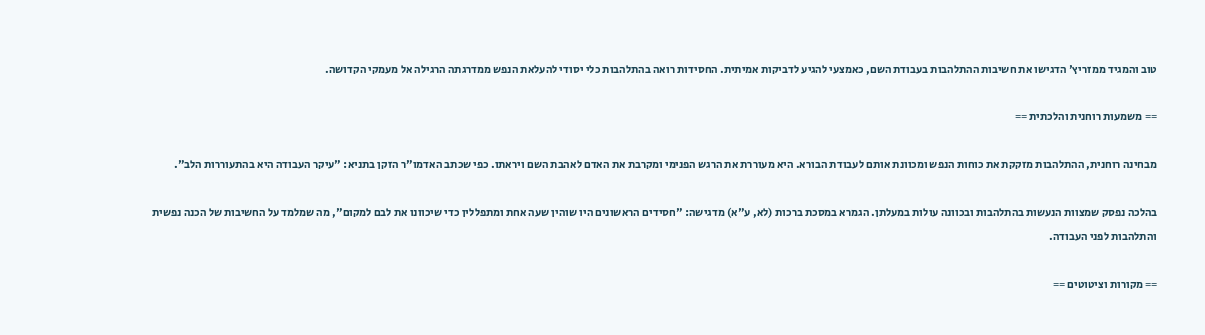טוב והמגיד ממזריץ' הדגישו את חשיבות ההתלהבות בעבודת השם, כאמצעי להגיע לדביקות אמיתית. החסידות רואה בהתלהבות כלי יסודי להעלאת הנפש ממדרגתה הרגילה אל מעמקי הקדושה.

== משמעות רוחנית והלכתית ==

מבחינה רוחנית, ההתלהבות מזקקת את כוחות הנפש ומכוונת אותם לעבודת הבורא. היא מעוררת את הרגש הפנימי ומקרבת את האדם לאהבת השם ויראתו. כפי שכתב האדמו"ר הזקן בתניא: "עיקר העבודה היא בהתעוררות הלב".

בהלכה נפסק שמצוות הנעשות בהתלהבות ובכוונה עולות במעלתן. הגמרא במסכת ברכות (לא, ע"א) מדגישה: "חסידים הראשונים היו שוהין שעה אחת ומתפללין כדי שיכוונו את לבם למקום", מה שמלמד על החשיבות של הכנה נפשית והתלהבות לפני העבודה.

== מקורות וציטוטים ==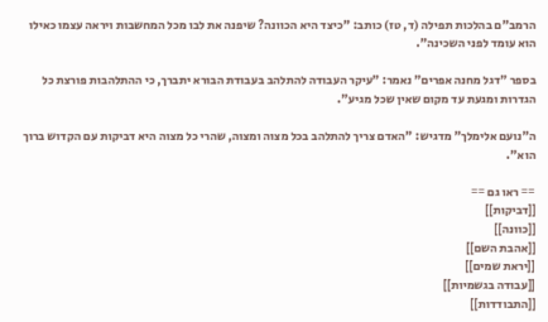הרמב"ם בהלכות תפילה (ד, טז) כותב: "כיצד היא הכוונה? שיפנה את לבו מכל המחשבות ויראה עצמו כאילו הוא עומד לפני השכינה".

בספר "דגל מחנה אפרים" נאמר: "עיקר העבודה להתלהב בעבודת הבורא יתברך, כי ההתלהבות פורצת כל הגדרות ומגעת עד מקום שאין שכל מגיע".

ה"נועם אלימלך" מדגיש: "האדם צריך להתלהב בכל מצוה ומצוה, שהרי כל מצוה היא דביקות עם הקדוש ברוך הוא".

== ראו גם ==
[[דביקות]]
[[כוונה]]
[[אהבת השם]]
[[יראת שמים]]
[[עבודה בגשמיות]]
[[התבודדות]]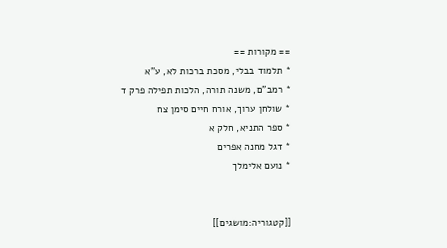== מקורות ==
* תלמוד בבלי, מסכת ברכות לא, ע"א
* רמב"ם, משנה תורה, הלכות תפילה פרק ד
* שולחן ערוך, אורח חיים סימן צח
* ספר התניא, חלק א
* דגל מחנה אפרים
* נועם אלימלך


[[קטגוריה:מושגים]]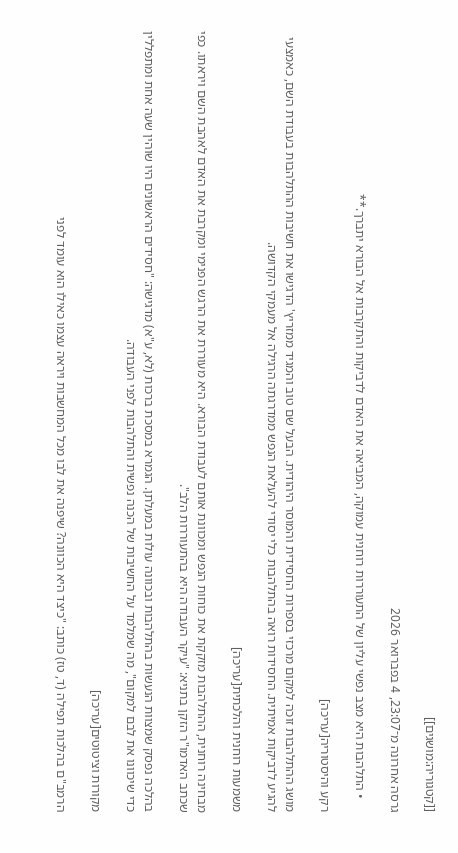[[קטגוריה:מושגים]]

גרסה אחרונה מ־23:07, 4 בפברואר 2026

    • התלהבות היא מצב נפשי עליון של התעוררות רוחנית עמוקה, המביאה את האדם לדביקות והתקרבות אל הבורא יתברך.**

רקע והיסטוריה[עריכה]

מושג ההתלהבות זוכה למקום מרכזי בספרות החסידית והמוסר היהודית. הבעל שם טוב והמגיד ממזריץ' הדגישו את חשיבות ההתלהבות בעבודת השם, כאמצעי להגיע לדביקות אמיתית. החסידות רואה בהתלהבות כלי יסודי להעלאת הנפש ממדרגתה הרגילה אל מעמקי הקדושה.

משמעות רוחנית והלכתית[עריכה]

מבחינה רוחנית, ההתלהבות מזקקת את כוחות הנפש ומכוונת אותם לעבודת הבורא. היא מעוררת את הרגש הפנימי ומקרבת את האדם לאהבת השם ויראתו. כפי שכתב האדמו"ר הזקן בתניא: "עיקר העבודה היא בהתעוררות הלב".

בהלכה נפסק שמצוות הנעשות בהתלהבות ובכוונה עולות במעלתן. הגמרא במסכת ברכות (לא, ע"א) מדגישה: "חסידים הראשונים היו שוהין שעה אחת ומתפללין כדי שיכוונו את לבם למקום", מה שמלמד על החשיבות של הכנה נפשית והתלהבות לפני העבודה.

מקורות וציטוטים[עריכה]

הרמב"ם בהלכות תפילה (ד, טז) כותב: "כיצד היא הכוונה? שיפנה את לבו מכל המחשבות ויראה עצמו כאילו הוא עומד לפני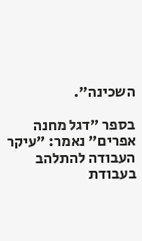השכינה".

בספר "דגל מחנה אפרים" נאמר: "עיקר העבודה להתלהב בעבודת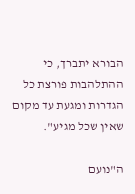הבורא יתברך, כי ההתלהבות פורצת כל הגדרות ומגעת עד מקום שאין שכל מגיע".

ה"נועם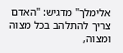אלימלך" מדגיש: "האדם צריך להתלהב בכל מצוה ומצוה,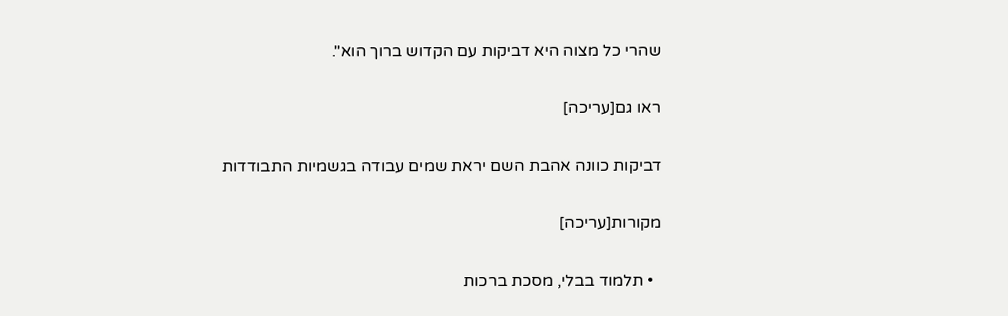שהרי כל מצוה היא דביקות עם הקדוש ברוך הוא".

ראו גם[עריכה]

דביקות כוונה אהבת השם יראת שמים עבודה בגשמיות התבודדות

מקורות[עריכה]

  • תלמוד בבלי, מסכת ברכות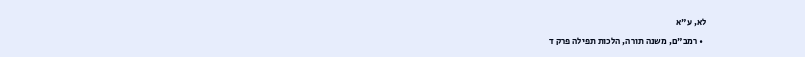לא, ע"א
  • רמב"ם, משנה תורה, הלכות תפילה פרק ד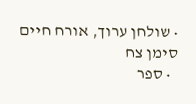• שולחן ערוך, אורח חיים סימן צח
  • ספר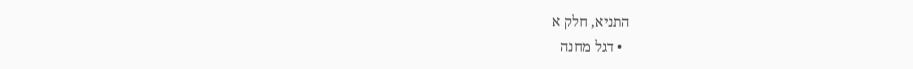התניא, חלק א
  • דגל מחנה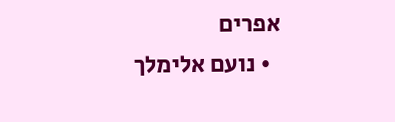אפרים
  • נועם אלימלך